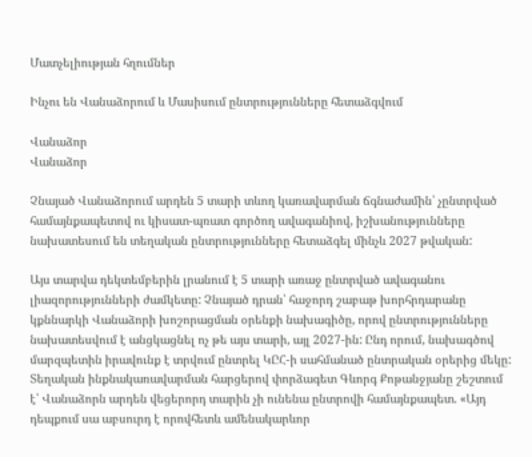Մատչելիության հղումներ

Ինչու են Վանաձորում և Մասիսում ընտրությունները հետաձգվում

Վանաձոր
Վանաձոր

Չնայած Վանաձորում արդեն 5 տարի տևող կառավարման ճգնաժամին՝ չընտրված համայնքապետով ու կիսատ-պռատ գործող ավագանիով, իշխանությունները նախատեսում են տեղական ընտրությունները հետաձգել մինչև 2027 թվական:

Այս տարվա դեկտեմբերին լրանում է 5 տարի առաջ ընտրված ավագանու լիազորությունների ժամկետը: Չնայած դրան՝ հաջորդ շաբաթ խորհրդարանը կքննարկի Վանաձորի խոշորացման օրենքի նախագիծը, որով ընտրությունները նախատեսվում է անցկացնել ոչ թե այս տարի, այլ 2027-ին: Ընդ որում, նախագծով մարզպետին իրավունք է տրվում ընտրել ԿԸՀ-ի սահմանած ընտրական օրերից մեկը: Տեղական ինքնակառավարման հարցերով փորձագետ Գևորգ Քոթանջյանը շեշտում է՝ Վանաձորն արդեն վեցերորդ տարին չի ունենա ընտրովի համայնքապետ. «Այդ դեպքում սա աբսուրդ է որովհետև ամենակարևոր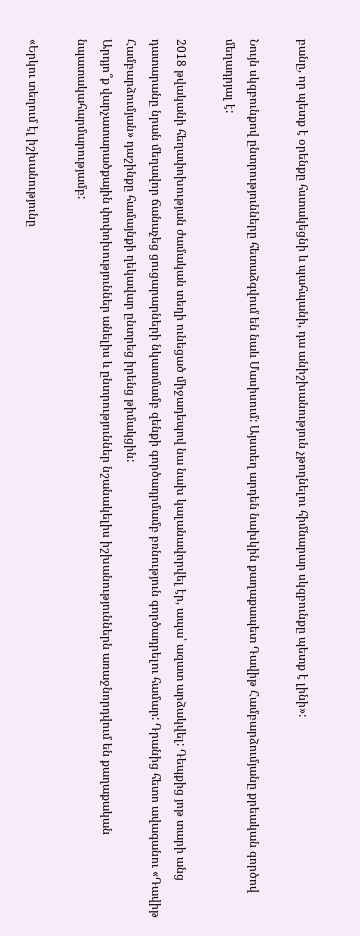բանը, որ պետք է օրենքը հստակեցնի և պահպանի, դա անիշխանություն չթողնելու հիմնարար սկզբունքը պետք է լինի»:

Նույն սկզբունքով ընտրությունները հետաձգվում են նաև Մասիսում: Այստեղ արդեն նախկին քաղաքապետ Դավիթ Համբարձումյանը քրեական գործով մեղադրյալ է:

2018 թվականի հեղափոխության ժամական տեղի ունեցած միջադեպով նա նախ կալանավորվել էր, ապա՝ ազատ արձակվել: Դեպքից յոթ տարի անց դատարանը նրան մեղավոր ճանաչեց ցուցարարների նկատմամբ զենքի գործադրմամբ բռնություն գործադրելու համար: Դրանից հետո ավագանու «Դավիթ Համբարձումյան» դաշինքը համայնքի ղեկավար ընտրեց իրենց թիմակցին:
Արդյո՞ք վարչատարածքային փոփոխություններ անելիս և ընտրություններ նշանակելիս իշխանություններն առաջնորդվում են քաղաքական նպատակահարմարությամբ:

«Երկու տեղում էլ իշխանությունը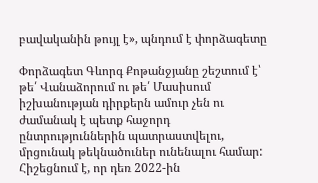բավականին թույլ է», պնդում է փորձագետը

Փորձագետ Գևորգ Քոթանջյանը շեշտում է՝ թե՛ Վանաձորում ու թե՛ Մասիսում իշխանության դիրքերն ամուր չեն ու ժամանակ է պետք հաջորդ ընտրություններին պատրաստվելու, մրցունակ թեկնածուներ ունենալու համար: Հիշեցնում է, որ դեռ 2022-ին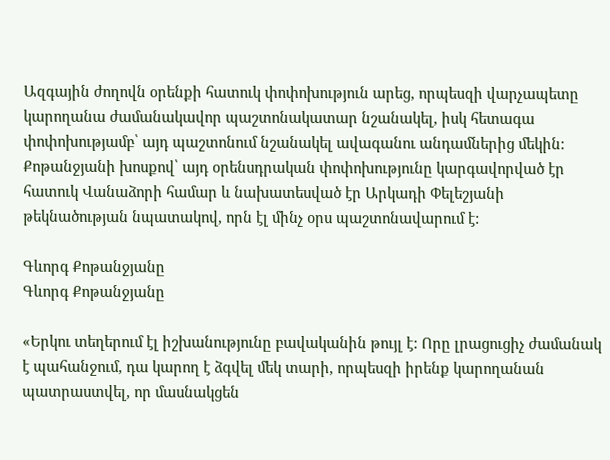Ազգային ժողովն օրենքի հատուկ փոփոխություն արեց, որպեսզի վարչապետը կարողանա ժամանակավոր պաշտոնակատար նշանակել, իսկ հետագա փոփոխությամբ՝ այդ պաշտոնում նշանակել ավագանու անդամներից մեկին: Քոթանջյանի խոսքով՝ այդ օրենսդրական փոփոխությունը կարգավորված էր հատուկ Վանաձորի համար և նախատեսված էր Արկադի Փելեշյանի թեկնածության նպատակով, որն էլ մինչ օրս պաշտոնավարում է:

Գևորգ Քոթանջյանը
Գևորգ Քոթանջյանը

«Երկու տեղերում էլ իշխանությունը բավականին թույլ է: Որը լրացուցիչ ժամանակ է պահանջում, դա կարող է ձգվել մեկ տարի, որպեսզի իրենք կարողանան պատրաստվել, որ մասնակցեն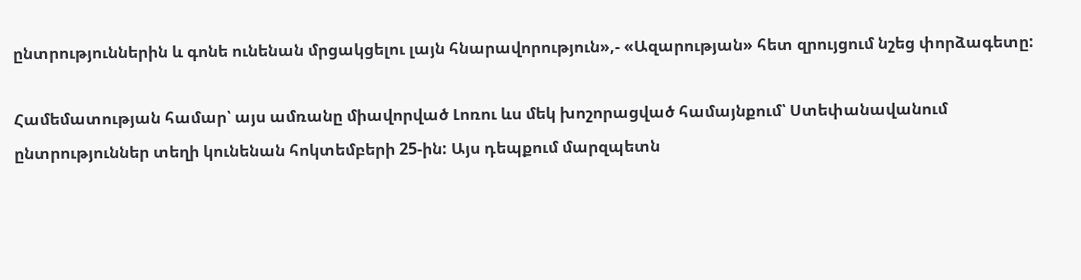ընտրություններին և գոնե ունենան մրցակցելու լայն հնարավորություն»,- «Ազարության» հետ զրույցում նշեց փորձագետը:

Համեմատության համար՝ այս ամռանը միավորված Լոռու ևս մեկ խոշորացված համայնքում՝ Ստեփանավանում ընտրություններ տեղի կունենան հոկտեմբերի 25-ին: Այս դեպքում մարզպետն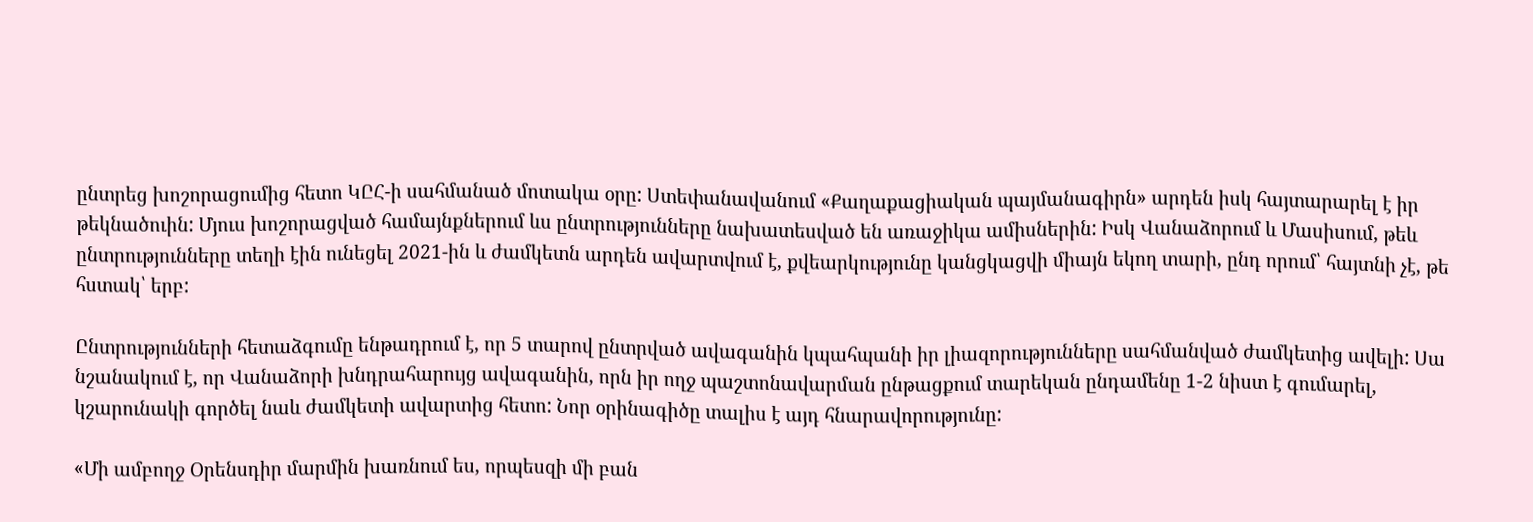ընտրեց խոշորացումից հետո ԿԸՀ-ի սահմանած մոտակա օրը: Ստեփանավանում «Քաղաքացիական պայմանագիրն» արդեն իսկ հայտարարել է իր թեկնածուին: Մյուս խոշորացված համայնքներում ևս ընտրությունները նախատեսված են առաջիկա ամիսներին: Իսկ Վանաձորում և Մասիսում, թեև ընտրությունները տեղի էին ունեցել 2021-ին և ժամկետն արդեն ավարտվում է, քվեարկությունը կանցկացվի միայն եկող տարի, ընդ որում՝ հայտնի չէ, թե հստակ՝ երբ:

Ընտրությունների հետաձգումը ենթադրում է, որ 5 տարով ընտրված ավագանին կպահպանի իր լիազորությունները սահմանված ժամկետից ավելի: Սա նշանակում է, որ Վանաձորի խնդրահարույց ավագանին, որն իր ողջ պաշտոնավարման ընթացքում տարեկան ընդամենը 1-2 նիստ է գումարել, կշարունակի գործել նաև ժամկետի ավարտից հետո: Նոր օրինագիծը տալիս է այդ հնարավորությունը:

«Մի ամբողջ Օրենսդիր մարմին խառնում ես, որպեսզի մի բան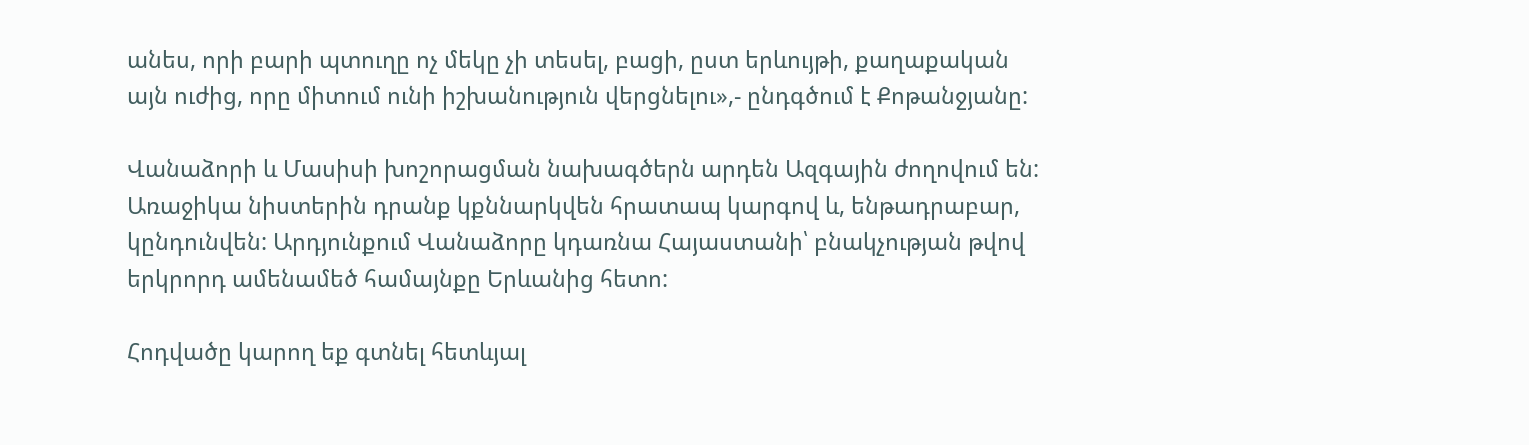անես, որի բարի պտուղը ոչ մեկը չի տեսել, բացի, ըստ երևույթի, քաղաքական այն ուժից, որը միտում ունի իշխանություն վերցնելու»,- ընդգծում է Քոթանջյանը:

Վանաձորի և Մասիսի խոշորացման նախագծերն արդեն Ազգային ժողովում են: Առաջիկա նիստերին դրանք կքննարկվեն հրատապ կարգով և, ենթադրաբար, կընդունվեն: Արդյունքում Վանաձորը կդառնա Հայաստանի՝ բնակչության թվով երկրորդ ամենամեծ համայնքը Երևանից հետո:

Հոդվածը կարող եք գտնել հետևյալ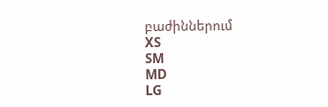բաժիններում
XS
SM
MD
LG